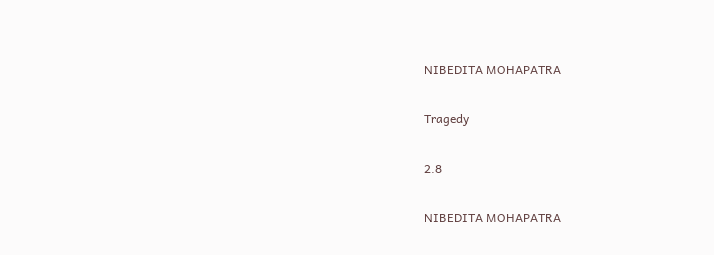NIBEDITA MOHAPATRA

Tragedy

2.8

NIBEDITA MOHAPATRA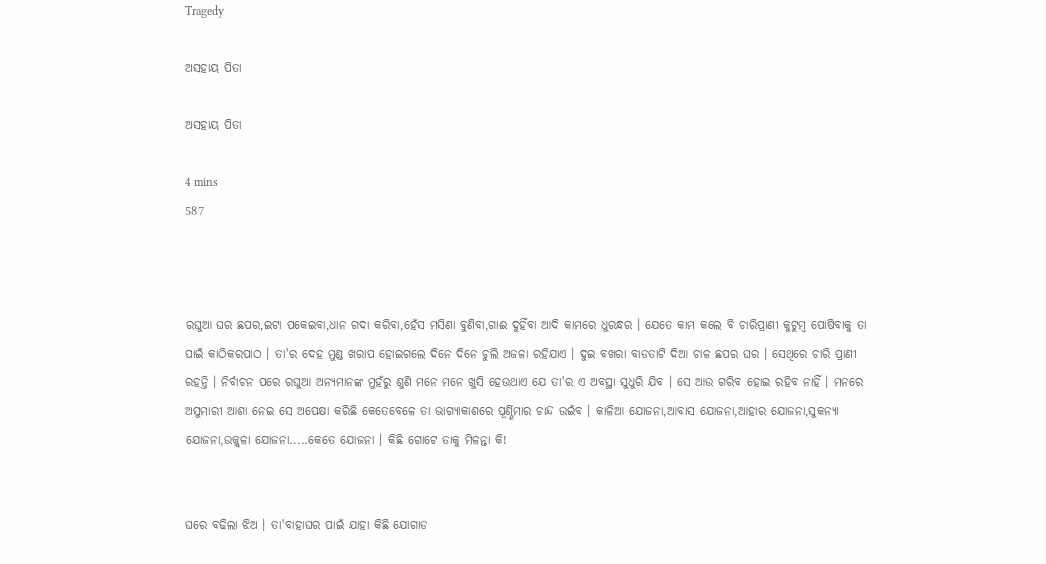Tragedy

ଅସହାୟ ପିତା

ଅସହାୟ ପିତା

4 mins
587



ରଘୁଆ ଘର ଛପର,ଇଟା ପକେଇବା,ଧାନ ଗଦା କରିବା,ହେଁସ ମସିଣା ବୁଣିବା,ଗାଈ ଦୁହିଁବା ଆଦି କାମରେ ଧୁରନ୍ଧର । ଯେତେ କାମ କଲେ ବି ଚାରିପ୍ରାଣୀ କୁଟୁମ୍ବ ପୋଷିବାକୁ ତା ପାଇଁ କାଠିକରପାଠ । ତା'ର ଦେହ ମୁଣ୍ଡ ଖରାପ ହୋଇଗଲେ ଦିନେ ଦିନେ ଚୁଲି ଅଜଳା ରହିଯାଏ । ଦୁଇ ବଖରା ବାଡତାଟି ଦିଆ ଚାଳ ଛପର ଘର । ସେଥିରେ ଚାରି ପ୍ରାଣୀ ରହନ୍ତି । ନିର୍ବାଚନ ପରେ ରଘୁଆ ଅନ୍ୟମାନଙ୍କ ମୁହଁରୁ ଶୁଣି ମନେ ମନେ ଖୁସି ହେଉଥାଏ ଯେ ତା'ର ଏ ଅବସ୍ଥା ସୁଧୁରି ଯିବ । ସେ ଆଉ ଗରିବ ହୋଇ ରହିବ ନାହିଁ । ମନରେ ଅସୁମାରୀ ଆଶା ନେଇ ସେ ଅପେକ୍ଷା କରିଛି କେତେବେଳେ ତା ଭାଗ୍ୟାକାଶରେ ପୂର୍ଣ୍ଣିମାର ଚାନ୍ଦ ଉଇଁବ । କାଳିଆ ଯୋଜନା,ଆବାସ ଯୋଜନା,ଆହାର ଯୋଜନା,ସୁକନ୍ୟା ଯୋଜନା,ଉଜ୍ଜ୍ବଳା ଯୋଜନା.....କେତେ ଯୋଜନା । କିଛି ଗୋଟେ ତାକୁ ମିଳନ୍ତା କି!


ଘରେ ବଢିଲା ଝିଅ । ତା'ବାହାଘର ପାଇଁ ଯାହା କିଛି ଯୋଗାଡ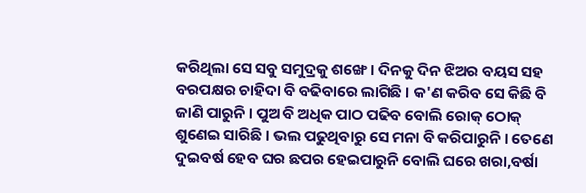କରିଥିଲା ସେ ସବୁ ସମୁଦ୍ରକୁ ଶଙ୍ଖେ । ଦିନକୁ ଦିନ ଝିଅର ବୟସ ସହ ବରପକ୍ଷର ଚାହିଦା ବି ବଢିବାରେ ଲାଗିଛି । କ'ଣ କରିବ ସେ କିଛି ବି ଜାଣି ପାରୁନି । ପୁଅ ବି ଅଧିକ ପାଠ ପଢିବ ବୋଲି ରୋକ୍ ଠୋକ୍ ଶୁଣେଇ ସାରିଛି । ଭଲ ପଢୁଥିବାରୁ ସେ ମନା ବି କରିପାରୁନି । ତେଣେ ଦୁଇବର୍ଷ ହେବ ଘର ଛପର ହେଇପାରୁନି ବୋଲି ଘରେ ଖରା,ବର୍ଷା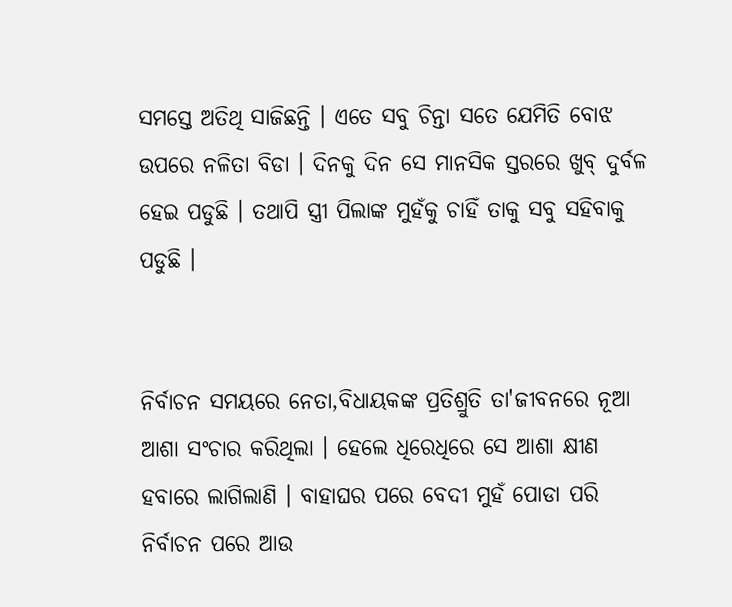ସମସ୍ତେ ଅତିଥି ସାଜିଛନ୍ତି । ଏତେ ସବୁ ଚିନ୍ତା ସତେ ଯେମିତି ବୋଝ ଉପରେ ନଳିତା ବିଡା । ଦିନକୁ ଦିନ ସେ ମାନସିକ ସ୍ତରରେ ଖୁବ୍ ଦୁର୍ବଳ ହେଇ ପଡୁଛି । ତଥାପି ସ୍ତ୍ରୀ ପିଲାଙ୍କ ମୁହଁକୁ ଚାହିଁ ତାକୁ ସବୁ ସହିବାକୁ ପଡୁଛି ।


ନିର୍ବାଚନ ସମୟରେ ନେତା,ବିଧାୟକଙ୍କ ପ୍ରତିଶ୍ରୁତି ତା'ଜୀବନରେ ନୂଆ ଆଶା ସଂଚାର କରିଥିଲା । ହେଲେ ଧିରେଧିରେ ସେ ଆଶା କ୍ଷୀଣ ହବାରେ ଲାଗିଲାଣି । ବାହାଘର ପରେ ବେଦୀ ମୁହଁ ପୋଡା ପରି ନିର୍ବାଚନ ପରେ ଆଉ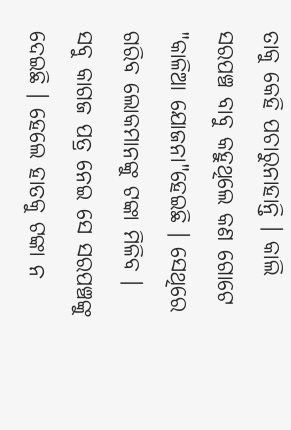ତାକୁ କେହି ପଚାରୁନାହାନ୍ତି । କାଲି ସରପଞ୍ଚ ବାବୁ କହୁଥିଲେ କଣ ଗୋଟେ "କାଳିଆ ଯୋଜନା"ହେଇଛି । ସେଥିରେ ଗରିବ ଲୋକମାନଙ୍କୁ ଟଙ୍କା ମିଳିବ । ସବୁ କାଗଜ ପତ୍ର ନେଇ ସେ ସରପଞ୍ଚଙ୍କୁ ଦେଇଛି । ହେଲେ ହାତକୁ ଟଙ୍କା ନ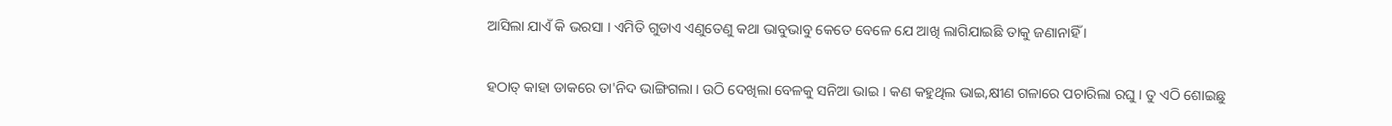ଆସିଲା ଯାଏଁ କି ଭରସା । ଏମିତି ଗୁଡାଏ ଏଣୁତେଣୁ କଥା ଭାବୁଭାବୁ କେତେ ବେଳେ ଯେ ଆଖି ଲାଗିଯାଇଛି ତାକୁ ଜଣାନାହିଁ ।


ହଠାତ୍ କାହା ଡାକରେ ତା'ନିଦ ଭାଙ୍ଗିଗଲା । ଉଠି ଦେଖିଲା ବେଳକୁ ସନିଆ ଭାଇ । କଣ କହୁଥିଲ ଭାଇ,କ୍ଷୀଣ ଗଳାରେ ପଚାରିଲା ରଘୁ । ତୁ ଏଠି ଶୋଇଛୁ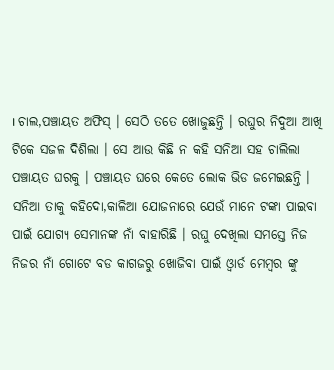। ଚାଲ,ପଞ୍ଚାୟତ ଅଫିସ୍ । ସେଠି ତତେ ଖୋଜୁଛନ୍ତି । ରଘୁର ନିଦୁଆ ଆଖି ଟିକେ ସଜଳ ଦିଶିଲା । ସେ ଆଉ କିଛି ନ କହି ସନିଆ ସହ ଚାଲିଲା ପଞ୍ଚାୟତ ଘରକୁ । ପଞ୍ଚାୟତ ଘରେ କେତେ ଲୋକ ଭିଡ ଜମେଇଛନ୍ତି । ସନିଆ ତାକୁ କହିଦୋ,କାଳିଆ ଯୋଜନାରେ ଯେଉଁ ମାନେ ଟଙ୍କା ପାଇବା ପାଇଁ ଯୋଗ୍ୟ ସେମାନଙ୍କ ନାଁ ବାହାରିଛି । ରଘୁ ଦେଖିଲା ସମସ୍ତେ ନିଜ ନିଜର ନାଁ ଗୋଟେ ବଡ କାଗଜରୁ ଖୋଜିବା ପାଇଁ ଓ୍ବାର୍ଡ ମେମ୍ବର ଙ୍କୁ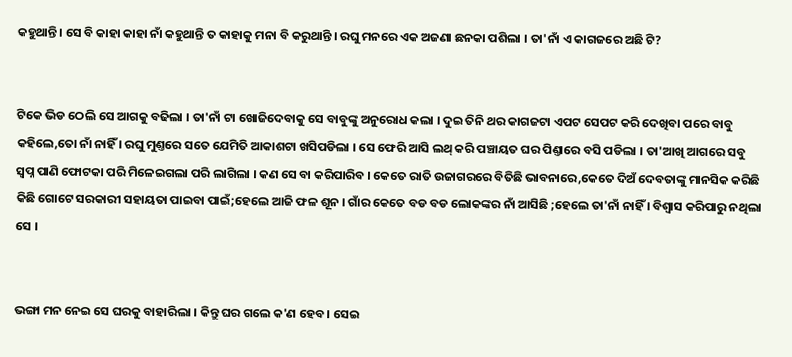କହୁଥାନ୍ତି । ସେ ବି କାହା କାହା ନାଁ କହୁଥାନ୍ତି ତ କାହାକୁ ମନା ବି କରୁଥାନ୍ତି । ରଘୁ ମନରେ ଏକ ଅଜଣା ଛନକା ପଶିଲା । ତା'ନାଁ ଏ କାଗଜରେ ଅଛି ଟି?


ଟିକେ ଭିଡ ଠେଲି ସେ ଆଗକୁ ବଢିଲା । ତା'ନାଁ ଟା ଖୋଜିଦେବାକୁ ସେ ବାବୁଙ୍କୁ ଅନୁରୋଧ କଲା । ଦୁଇ ତିନି ଥର କାଗଜଟା ଏପଟ ସେପଟ କରି ଦେଖିବା ପରେ ବାବୁ କହିଲେ,ତୋ ନାଁ ନାହିଁ । ରଘୁ ମୁଣ୍ତରେ ସତେ ଯେମିତି ଆକାଶଟା ଖସିପଡିଲା । ସେ ଫେରି ଆସି ଲଥ୍ କରି ପଞ୍ଚାୟତ ଘର ପିଣ୍ତାରେ ବସି ପଡିଲା । ତା'ଆଖି ଆଗରେ ସବୁ ସ୍ବପ୍ନ ପାଣି ଫୋଟକା ପରି ମିଳେଇଗଲା ପରି ଲାଗିଲା । କଣ ସେ ବା କରିପାରିବ । କେତେ ରାତି ଉଜାଗରରେ ବିତିଛି ଭାବନାରେ,କେତେ ଦିଅଁ ଦେବତାଙ୍କୁ ମାନସିକ କରିଛି କିଛି ଗୋଟେ ସରକାରୀ ସହାୟତା ପାଇବା ପାଇଁ;ହେଲେ ଆଜି ଫଳ ଶୂନ । ଗାଁର କେତେ ବଡ ବଡ ଲୋକଙ୍କର ନାଁ ଆସିଛି ;ହେଲେ ତା'ନାଁ ନାହିଁ । ବିଶ୍ଵାସ କରିପାରୁ ନଥିଲା ସେ ।


ଭଙ୍ଗା ମନ ନେଇ ସେ ଘରକୁ ବାହାରିଲା । କିନ୍ତୁ ଘର ଗଲେ କ'ଣ ହେବ । ସେଇ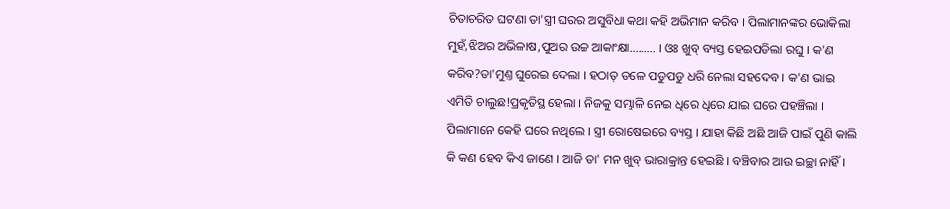ଚିତାଚରିତ ଘଟଣା ତା'ସ୍ତ୍ରୀ ଘରର ଅସୁବିଧା କଥା କହି ଅଭିମାନ କରିବ । ପିଲାମାନଙ୍କର ଭୋକିଲା ମୁହଁ,ଝିଅର ଅଭିଳାଷ,ପୁଅର ଉଚ୍ଚ ଆକାଂକ୍ଷା......... । ଓଃ ଖୁବ୍ ବ୍ୟସ୍ତ ହେଇପଡିଲା ରଘୁ । କ'ଣ କରିବ?ତା'ମୁଣ୍ତ ଘୁରେଇ ଦେଲା । ହଠାତ୍ ତଳେ ପଡୁପଡୁ ଧରି ନେଲା ସହଦେବ । କ'ଣ ଭାଇ ଏମିତି ଚାଲୁଛ!ପ୍ରକୃତିସ୍ଥ ହେଲା । ନିଜକୁ ସମ୍ଭାଳି ନେଇ ଧିରେ ଧିରେ ଯାଇ ଘରେ ପହଞ୍ଚିଲା । ପିଲାମାନେ କେହି ଘରେ ନଥିଲେ । ସ୍ତ୍ରୀ ରୋଷେଇରେ ବ୍ୟସ୍ତ । ଯାହା କିଛି ଅଛି ଆଜି ପାଇଁ ପୁଣି କାଲି କି କଣ ହେବ କିଏ ଜାଣେ । ଆଜି ତା' ମନ ଖୁବ୍ ଭାରାକ୍ରାନ୍ତ ହେଇଛି । ବଞ୍ଚିବାର ଆଉ ଇଚ୍ଛା ନାହିଁ ।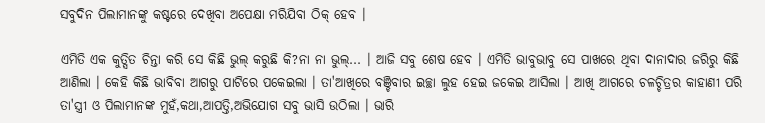ସବୁଦିନ ପିଲାମାନଙ୍କୁ କଷ୍ଟରେ ଦେଖିବା ଅପେକ୍ଷା ମରିଯିବା ଠିକ୍ ହେବ ।

ଏମିତି ଏକ କୁତ୍ସିତ ଚିନ୍ତା କରି ସେ କିଛି ଭୁଲ୍ କରୁଛି କି?ନା ନା ଭୁଲ୍... । ଆଜି ସବୁ ଶେଷ ହେବ । ଏମିତି ଭାବୁଭାବୁ ସେ ପାଖରେ ଥିବା ଦାନାଦାର ଜରିରୁ କିଛି ଆଣିଲା । କେହି କିଛି ଭାବିବା ଆଗରୁ ପାଟିରେ ପକେଇଲା । ତା'ଆଖିରେ ବଞ୍ଚିବାର ଇଚ୍ଛା ଲୁହ ହେଇ ଜକେଇ ଆସିଲା । ଆଖି ଆଗରେ ଚଳଚ୍ଚିତ୍ରର କାହାଣୀ ପରି ତା'ସ୍ତ୍ରୀ ଓ ପିଲାମାନଙ୍କ ମୁହଁ,କଥା,ଆପତ୍ତି,ଅଭିଯୋଗ ସବୁ ଭାସି ଉଠିଲା । ଭାରି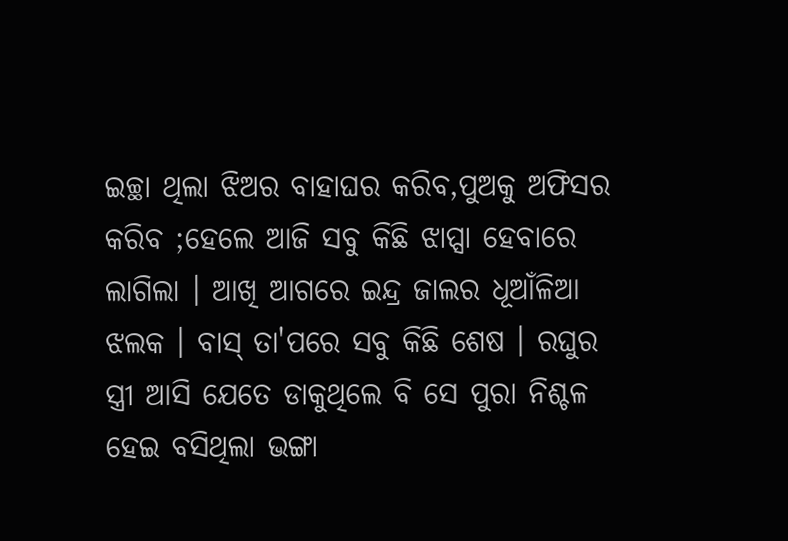ଇଚ୍ଛା ଥିଲା ଝିଅର ବାହାଘର କରିବ,ପୁଅକୁ ଅଫିସର କରିବ ;ହେଲେ ଆଜି ସବୁ କିଛି ଝାପ୍ସା ହେବାରେ ଲାଗିଲା । ଆଖି ଆଗରେ ଇନ୍ଦ୍ର ଜାଲର ଧୂଆଁଳିଆ ଝଲକ । ବାସ୍ ତା'ପରେ ସବୁ କିଛି ଶେଷ । ରଘୁର ସ୍ତ୍ରୀ ଆସି ଯେତେ ଡାକୁଥିଲେ ବି ସେ ପୁରା ନିଶ୍ଚଳ ହେଇ ବସିଥିଲା ଭଙ୍ଗା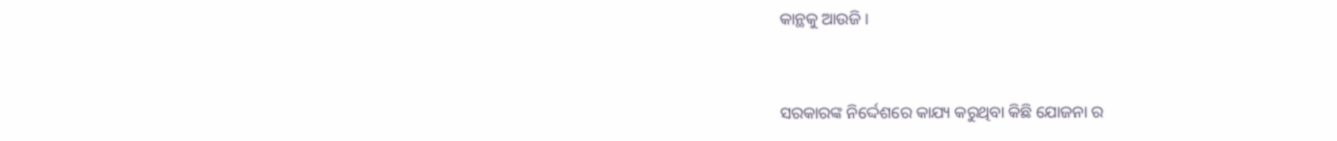କାନ୍ଥକୁ ଆଉଜି ।


ସରକାରଙ୍କ ନିର୍ଦ୍ଦେଶରେ କାଯ୍ୟ କରୁଥିବା କିଛି ଯୋଜନା ର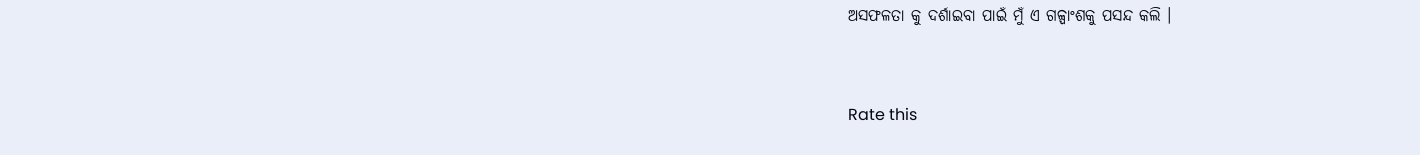ଅସଫଳତା କୁ ଦର୍ଶାଇବା ପାଇଁ ମୁଁ ଏ ଗଳ୍ପାଂଶକୁ ପସନ୍ଦ କଲି ।


Rate this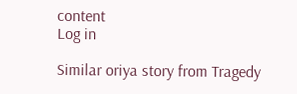content
Log in

Similar oriya story from Tragedy